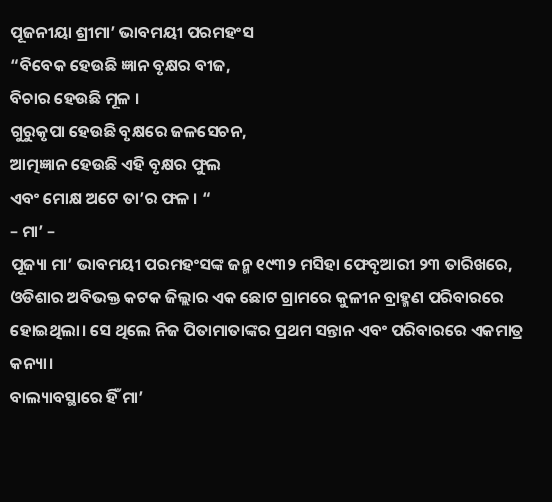ପୂଜନୀୟା ଶ୍ରୀମା’ ଭାବମୟୀ ପରମହଂସ
“ବିବେକ ହେଉଛି ଜ୍ଞାନ ବୃକ୍ଷର ବୀଜ,
ବିଚାର ହେଉଛି ମୂଳ ।
ଗୁରୁକୃପା ହେଉଛି ବୃକ୍ଷରେ ଜଳସେଚନ,
ଆତ୍ମଜ୍ଞାନ ହେଉଛି ଏହି ବୃକ୍ଷର ଫୁଲ
ଏବଂ ମୋକ୍ଷ ଅଟେ ତା’ର ଫଳ । “
– ମା’ –
ପୂଜ୍ୟା ମା’ ଭାବମୟୀ ପରମହଂସଙ୍କ ଜନ୍ମ ୧୯୩୨ ମସିହା ଫେବୃଆରୀ ୨୩ ତାରିଖରେ, ଓଡିଶାର ଅବିଭକ୍ତ କଟକ ଜିଲ୍ଲାର ଏକ ଛୋଟ ଗ୍ରାମରେ କୁଳୀନ ବ୍ରାହ୍ମଣ ପରିବାରରେ ହୋଇଥିଲା। ସେ ଥିଲେ ନିଜ ପିତାମାତାଙ୍କର ପ୍ରଥମ ସନ୍ତାନ ଏବଂ ପରିବାରରେ ଏକମାତ୍ର କନ୍ୟା।
ବାଲ୍ୟାବସ୍ଥାରେ ହିଁ ମା’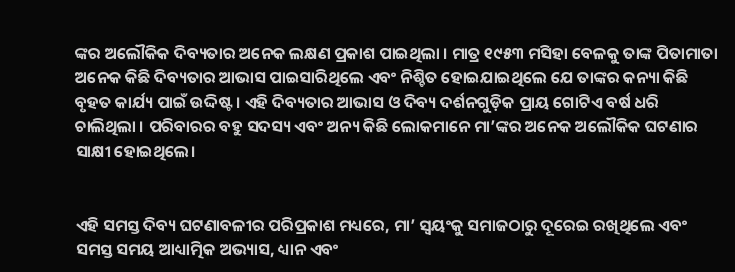ଙ୍କର ଅଲୌକିକ ଦିବ୍ୟତାର ଅନେକ ଲକ୍ଷଣ ପ୍ରକାଶ ପାଇଥିଲା । ମାତ୍ର ୧୯୫୩ ମସିହା ବେଳକୁ ତାଙ୍କ ପିତାମାତା ଅନେକ କିଛି ଦିବ୍ୟତାର ଆଭାସ ପାଇସାରିଥିଲେ ଏବଂ ନିଶ୍ଚିତ ହୋଇଯାଇଥିଲେ ଯେ ତାଙ୍କର କନ୍ୟା କିଛି ବୃହତ କାର୍ଯ୍ୟ ପାଇଁ ଉଦ୍ଦିଷ୍ଟ । ଏହି ଦିବ୍ୟତାର ଆଭାସ ଓ ଦିବ୍ୟ ଦର୍ଶନଗୁଡ଼ିକ ପ୍ରାୟ ଗୋଟିଏ ବର୍ଷ ଧରି ଚାଲିଥିଲା । ପରିବାରର ବହୁ ସଦସ୍ୟ ଏବଂ ଅନ୍ୟ କିଛି ଲୋକମାନେ ମା’ଙ୍କର ଅନେକ ଅଲୌକିକ ଘଟଣାର ସାକ୍ଷୀ ହୋଇଥିଲେ।


ଏହି ସମସ୍ତ ଦିବ୍ୟ ଘଟଣାବଳୀର ପରିପ୍ରକାଶ ମଧ୍ୟରେ, ମା’ ସ୍ୱୟଂକୁ ସମାଜଠାରୁ ଦୂରେଇ ରଖିଥିଲେ ଏବଂ ସମସ୍ତ ସମୟ ଆଧ୍ୟାତ୍ମିକ ଅଭ୍ୟାସ, ଧ୍ୟାନ ଏବଂ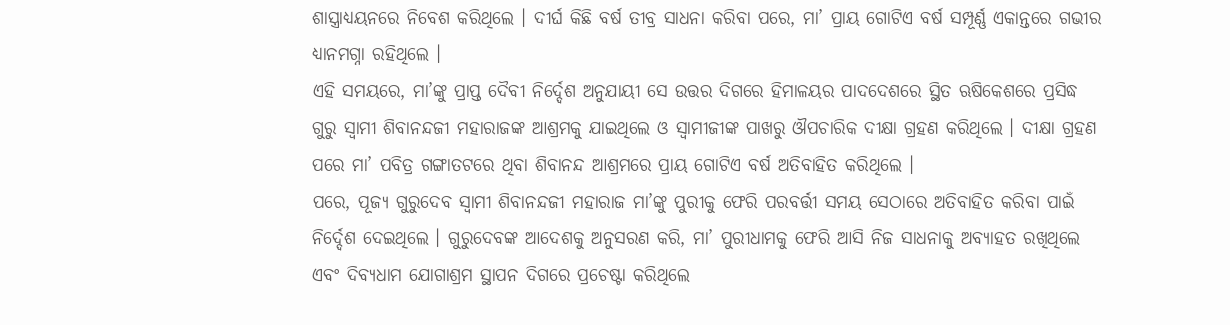ଶାସ୍ତ୍ରାଧ୍ୟୟନରେ ନିବେଶ କରିଥିଲେ । ଦୀର୍ଘ କିଛି ବର୍ଷ ତୀବ୍ର ସାଧନା କରିବା ପରେ, ମା’ ପ୍ରାୟ ଗୋଟିଏ ବର୍ଷ ସମ୍ପୂର୍ଣ୍ଣ ଏକାନ୍ତରେ ଗଭୀର ଧ୍ୟାନମଗ୍ନା ରହିଥିଲେ ।
ଏହି ସମୟରେ, ମା’ଙ୍କୁ ପ୍ରାପ୍ତ ଦୈବୀ ନିର୍ଦ୍ଦେଶ ଅନୁଯାୟୀ ସେ ଉତ୍ତର ଦିଗରେ ହିମାଳୟର ପାଦଦେଶରେ ସ୍ଥିତ ଋଷିକେଶରେ ପ୍ରସିଦ୍ଧ ଗୁରୁ ସ୍ୱାମୀ ଶିବାନନ୍ଦଜୀ ମହାରାଜଙ୍କ ଆଶ୍ରମକୁ ଯାଇଥିଲେ ଓ ସ୍ୱାମୀଜୀଙ୍କ ପାଖରୁ ଔପଚାରିକ ଦୀକ୍ଷା ଗ୍ରହଣ କରିଥିଲେ । ଦୀକ୍ଷା ଗ୍ରହଣ ପରେ ମା’ ପବିତ୍ର ଗଙ୍ଗାତଟରେ ଥିବା ଶିବାନନ୍ଦ ଆଶ୍ରମରେ ପ୍ରାୟ ଗୋଟିଏ ବର୍ଷ ଅତିବାହିତ କରିଥିଲେ ।
ପରେ, ପୂଜ୍ୟ ଗୁରୁଦେବ ସ୍ୱାମୀ ଶିବାନନ୍ଦଜୀ ମହାରାଜ ମା’ଙ୍କୁ ପୁରୀକୁ ଫେରି ପରବର୍ତ୍ତୀ ସମୟ ସେଠାରେ ଅତିବାହିତ କରିବା ପାଇଁ ନିର୍ଦ୍ଦେଶ ଦେଇଥିଲେ । ଗୁରୁଦେବଙ୍କ ଆଦେଶକୁ ଅନୁସରଣ କରି, ମା’ ପୁରୀଧାମକୁ ଫେରି ଆସି ନିଜ ସାଧନାକୁ ଅବ୍ୟାହତ ରଖିଥିଲେ ଏବଂ ଦିବ୍ୟଧାମ ଯୋଗାଶ୍ରମ ସ୍ଥାପନ ଦିଗରେ ପ୍ରଚେଷ୍ଟା କରିଥିଲେ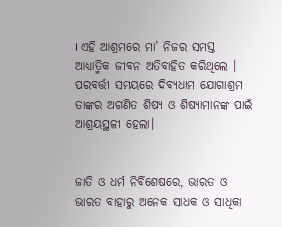। ଏହି ଆଶ୍ରମରେ ମା’ ନିଜର ସମସ୍ତ ଆଧ୍ୟାତ୍ମିକ ଜୀବନ ଅତିବାହିତ କରିଥିଲେ । ପରବର୍ତ୍ତୀ ସମୟରେ ଦିବ୍ୟଧାମ ଯୋଗାଶ୍ରମ ତାଙ୍କର ଅଗଣିତ ଶିଷ୍ୟ ଓ ଶିଷ୍ୟାମାନଙ୍କ ପାଇଁ ଆଶ୍ରୟସ୍ଥଳୀ ହେଲା।


ଜାତି ଓ ଧର୍ମ ନିର୍ବିଶେଷରେ, ଭାରତ ଓ ଭାରତ ବାହାରୁ ଅନେକ ସାଧକ ଓ ସାଧିକା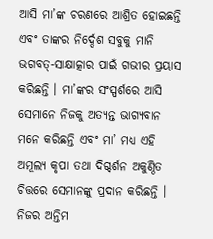ଆସି ମା’ଙ୍କ ଚରଣରେ ଆଶ୍ରିତ ହୋଇଛନ୍ତି ଏବଂ ତାଙ୍କର ନିର୍ଦ୍ଦେଶ ସବୁକୁ ମାନି ଭଗବତ୍-ସାକ୍ଷାତ୍କାର ପାଇଁ ଗଭୀର ପ୍ରୟାସ କରିଛନ୍ତି । ମା’ଙ୍କର ସଂସ୍ପର୍ଶରେ ଆସି ସେମାନେ ନିଜକୁ ଅତ୍ୟନ୍ତ ଭାଗ୍ୟବାନ ମନେ କରିଛନ୍ତି ଏବଂ ମା’ ମଧ୍ୟ ଏହି ଅମୂଲ୍ୟ କୃପା ତଥା ଦିଗ୍ଦର୍ଶନ ଅକୁଣ୍ଠିତ ଚିତ୍ତରେ ସେମାନଙ୍କୁ ପ୍ରଦାନ କରିଛନ୍ତି ।
ନିଜର ଅନ୍ତିମ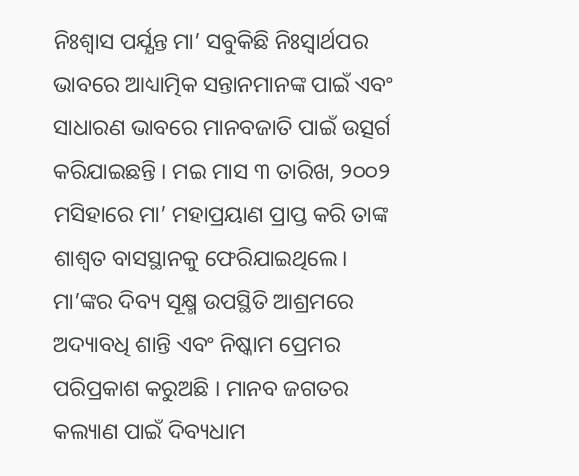ନିଃଶ୍ୱାସ ପର୍ଯ୍ଯନ୍ତ ମା’ ସବୁକିଛି ନିଃସ୍ୱାର୍ଥପର ଭାବରେ ଆଧ୍ୟାତ୍ମିକ ସନ୍ତାନମାନଙ୍କ ପାଇଁ ଏବଂ ସାଧାରଣ ଭାବରେ ମାନବଜାତି ପାଇଁ ଉତ୍ସର୍ଗ କରିଯାଇଛନ୍ତି । ମଇ ମାସ ୩ ତାରିଖ, ୨୦୦୨ ମସିହାରେ ମା’ ମହାପ୍ରୟାଣ ପ୍ରାପ୍ତ କରି ତାଙ୍କ ଶାଶ୍ୱତ ବାସସ୍ଥାନକୁ ଫେରିଯାଇଥିଲେ।
ମା’ଙ୍କର ଦିବ୍ୟ ସୂକ୍ଷ୍ମ ଉପସ୍ଥିତି ଆଶ୍ରମରେ ଅଦ୍ୟାବଧି ଶାନ୍ତି ଏବଂ ନିଷ୍କାମ ପ୍ରେମର ପରିପ୍ରକାଶ କରୁଅଛି । ମାନବ ଜଗତର କଲ୍ୟାଣ ପାଇଁ ଦିବ୍ୟଧାମ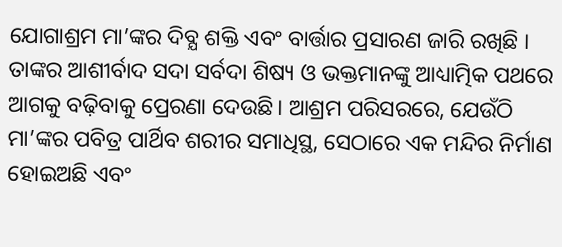ଯୋଗାଶ୍ରମ ମା’ଙ୍କର ଦିବ୍ଯ ଶକ୍ତି ଏବଂ ବାର୍ତ୍ତାର ପ୍ରସାରଣ ଜାରି ରଖିଛି । ତାଙ୍କର ଆଶୀର୍ବାଦ ସଦା ସର୍ବଦା ଶିଷ୍ୟ ଓ ଭକ୍ତମାନଙ୍କୁ ଆଧ୍ୟାତ୍ମିକ ପଥରେ ଆଗକୁ ବଢ଼ିବାକୁ ପ୍ରେରଣା ଦେଉଛି। ଆଶ୍ରମ ପରିସରରେ, ଯେଉଁଠି ମା’ଙ୍କର ପବିତ୍ର ପାର୍ଥିବ ଶରୀର ସମାଧିସ୍ଥ, ସେଠାରେ ଏକ ମନ୍ଦିର ନିର୍ମାଣ ହୋଇଅଛି ଏବଂ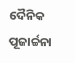ଦୈନିକ ପୂଜାର୍ଚ୍ଚନା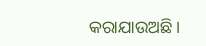କରାଯାଉଅଛି ।